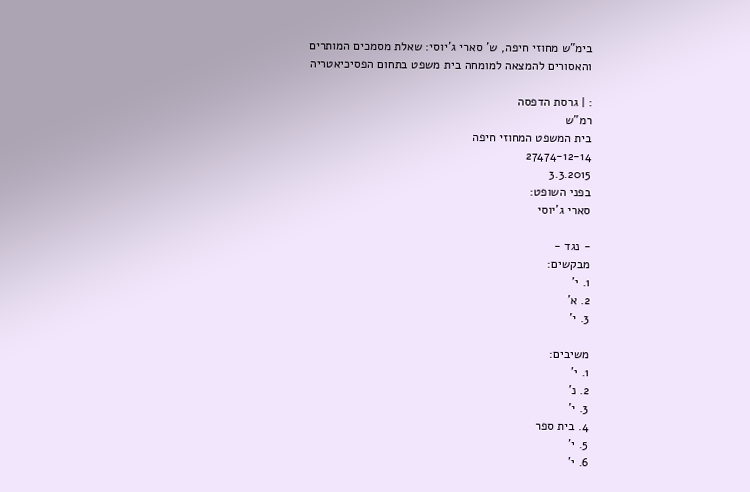בימ"ש מחוזי חיפה, ש' סארי ג'יוסי: שאלת מסמכים המותרים והאסורים להמצאה למומחה בית משפט בתחום הפסיכיאטריה

: | גרסת הדפסה
רמ"ש
בית המשפט המחוזי חיפה
27474-12-14
3.3.2015
בפני השופט:
סארי ג'יוסי

- נגד -
מבקשים:
1. י'
2. א'
3. י'

משיבים:
1. י'
2. נ'
3. י'
4. בית ספר
5. י'
6. י'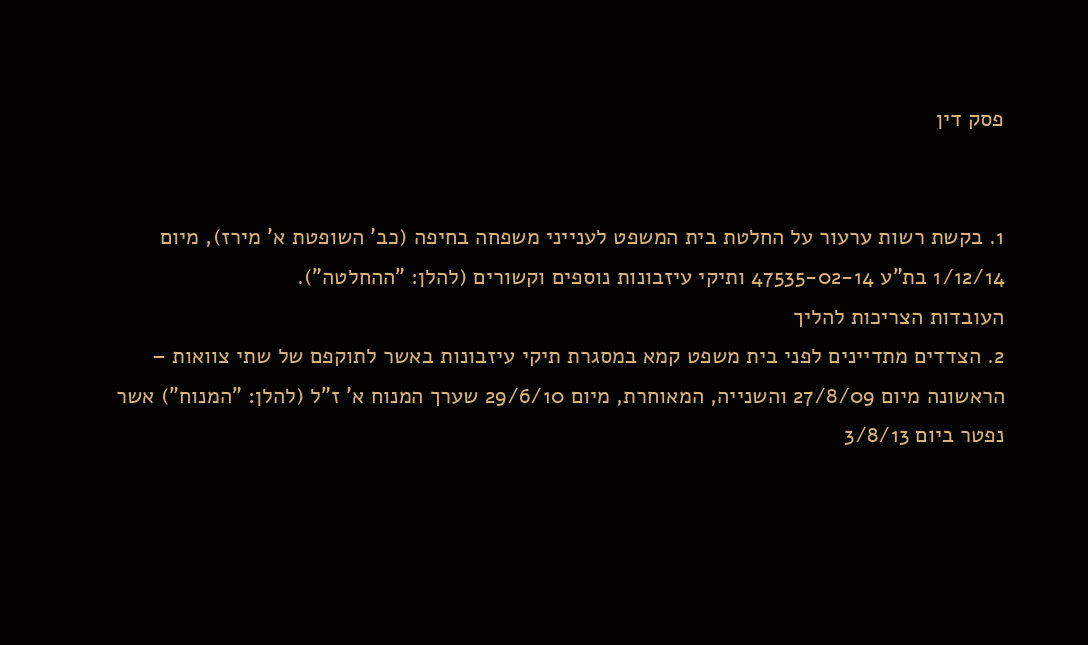פסק דין


1. בקשת רשות ערעור על החלטת בית המשפט לענייני משפחה בחיפה (כב' השופטת א' מירז), מיום 1/12/14 בת"ע 47535-02-14 ותיקי עיזבונות נוספים וקשורים (להלן: "ההחלטה").
העובדות הצריכות להליך
2. הצדדים מתדיינים לפני בית משפט קמא במסגרת תיקי עיזבונות באשר לתוקפם של שתי צוואות – הראשונה מיום 27/8/09 והשנייה, המאוחרת, מיום 29/6/10 שערך המנוח א' ז"ל (להלן: "המנוח") אשר נפטר ביום 3/8/13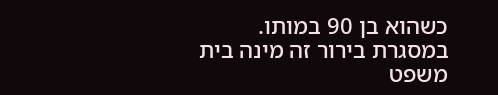כשהוא בן 90 במותו. במסגרת בירור זה מינה בית משפט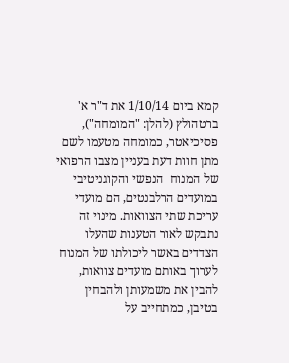קמא ביום 1/10/14 את ד"ר א' ברטהולץ (להלן: "המומחה"),  פסיכיאטר, כמומחה מטעמו לשם מתן חוות דעת בעניין מצבו הרפואי של המנוח  הנפשי והקוגניטיבי במועדים הרלבנטים, הם מועדי עריכת שתי הצוואות. מינוי זה נתבקש לאור הטענות שהעלו הצדדים באשר ליכולתו של המנוח לערוך באותם מועדים צוואות, להבין את משמעותן ולהבחין בטיבן, כמתחייב על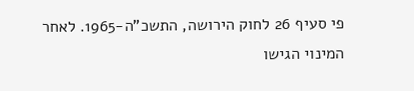פי סעיף 26 לחוק הירושה, התשכ"ה-1965. לאחר המינוי הגישו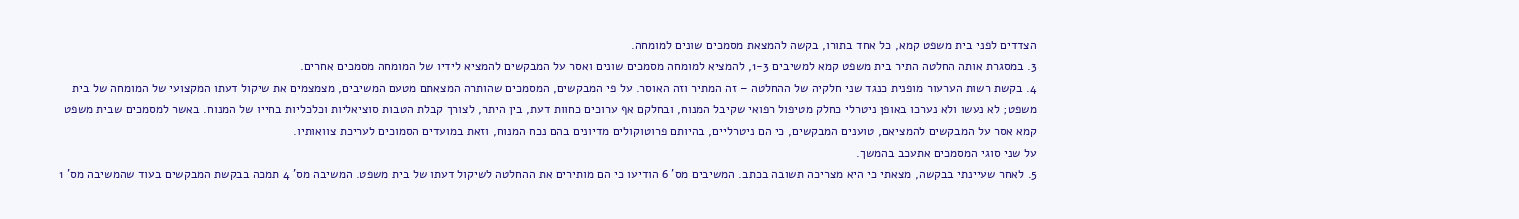הצדדים לפני בית משפט קמא, כל אחד בתורו, בקשה להמצאת מסמכים שונים למומחה.
3. במסגרת אותה החלטה התיר בית משפט קמא למשיבים 1-3, להמציא למומחה מסמכים שונים ואסר על המבקשים להמציא לידיו של המומחה מסמכים אחרים.
4. בקשת רשות הערעור מופנית כנגד שני חלקיה של ההחלטה – זה המתיר וזה האוסר. על פי המבקשים, המסמכים שהותרה המצאתם מטעם המשיבים, מצמצמים את שיקול דעתו המקצועי של המומחה של בית משפט; לא נעשו ולא נערכו באופן ניטרלי כחלק מטיפול רפואי שקיבל המנוח, ובחלקם אף ערוכים כחוות דעת, בין היתר, לצורך קבלת הטבות סוציאליות וכלכליות בחייו של המנוח. באשר למסמכים שבית משפט קמא אסר על המבקשים להמציאם, טוענים המבקשים, כי הם ניטרליים, בהיותם פרוטוקולים מדיונים בהם נכח המנוח, וזאת במועדים הסמוכים לעריכת צוואותיו.
על שני סוגי המסמכים אתעכב בהמשך.
5. לאחר שעיינתי בבקשה, מצאתי כי היא מצריכה תשובה בכתב. המשיבים מס' 6 הודיעו כי הם מותירים את ההחלטה לשיקול דעתו של בית משפט. המשיבה מס' 4 תמכה בבקשת המבקשים בעוד שהמשיבה מס' 1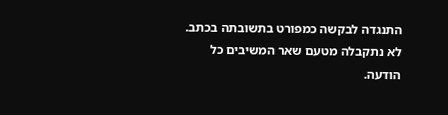התנגדה לבקשה כמפורט בתשובתה בכתב. לא נתקבלה מטעם שאר המשיבים כל הודעה.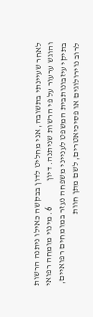לאחר שעיינתי בתשובה, אני מחליט לדון בבקשה כאילו ניתנה הרשות והוגש ערעור על פי הרשות שניתנה. דיון              6. מינוי מומחה רפואי בתיקי עיזבונותבית המשפט לענייני משפחה נעזר במומחים רפואיים, לרוב נוירולוגים או פסיכיאטרים, לשם מתן חוות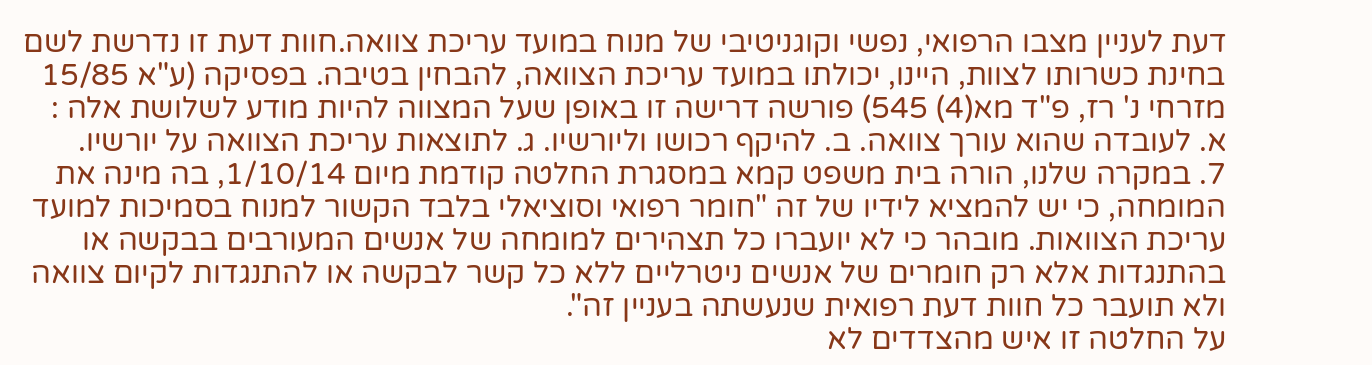דעת לעניין מצבו הרפואי, נפשי וקוגניטיבי של מנוח במועד עריכת צוואה.חוות דעת זו נדרשת לשם בחינת כשרותו לצוות, היינו, יכולתו במועד עריכת הצוואה, להבחין בטיבה. בפסיקה (ע"א 15/85 מזרחי נ' רז, פ"ד מא(4) 545) פורשה דרישה זו באופן שעל המצווה להיות מודע לשלושת אלה :
א. לעובדה שהוא עורך צוואה. ב. להיקף רכושו וליורשיו. ג. לתוצאות עריכת הצוואה על יורשיו.
7. במקרה שלנו, הורה בית משפט קמא במסגרת החלטה קודמת מיום 1/10/14, בה מינה את המומחה, כי יש להמציא לידיו של זה "חומר רפואי וסוציאלי בלבד הקשור למנוח בסמיכות למועד עריכת הצוואות. מובהר כי לא יועברו כל תצהירים למומחה של אנשים המעורבים בבקשה או בהתנגדות אלא רק חומרים של אנשים ניטרליים ללא כל קשר לבקשה או להתנגדות לקיום צוואה ולא תועבר כל חוות דעת רפואית שנעשתה בעניין זה".
על החלטה זו איש מהצדדים לא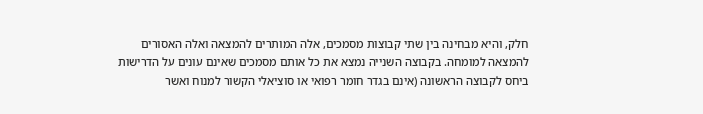חלק, והיא מבחינה בין שתי קבוצות מסמכים, אלה המותרים להמצאה ואלה האסורים להמצאה למומחה. בקבוצה השנייה נמצא את כל אותם מסמכים שאינם עונים על הדרישות ביחס לקבוצה הראשונה (אינם בגדר חומר רפואי או סוציאלי הקשור למנוח ואשר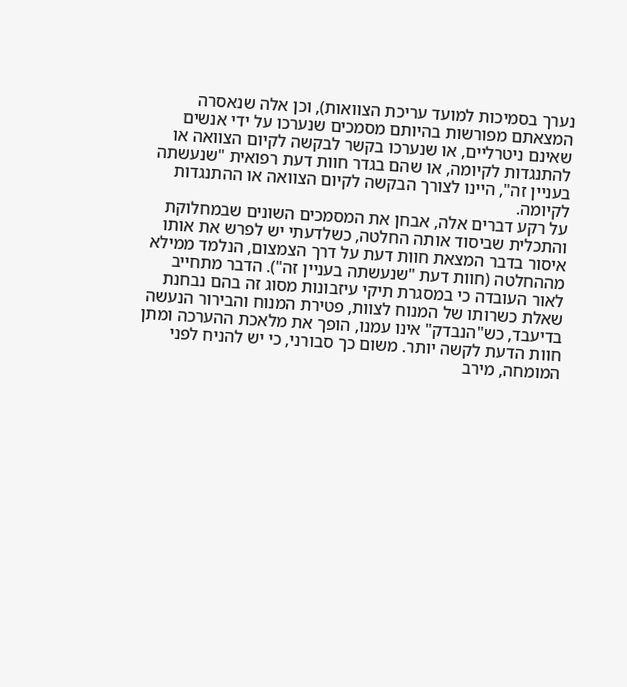נערך בסמיכות למועד עריכת הצוואות), וכן אלה שנאסרה המצאתם מפורשות בהיותם מסמכים שנערכו על ידי אנשים שאינם ניטרליים, או שנערכו בקשר לבקשה לקיום הצוואה או להתנגדות לקיומה, או שהם בגדר חוות דעת רפואית "שנעשתה בעניין זה", היינו לצורך הבקשה לקיום הצוואה או ההתנגדות לקיומה.
על רקע דברים אלה, אבחן את המסמכים השונים שבמחלוקת והתכלית שביסוד אותה החלטה, כשלדעתי יש לפרש את אותו איסור בדבר המצאת חוות דעת על דרך הצמצום, הנלמד ממילא מההחלטה (חוות דעת "שנעשתה בעניין זה"). הדבר מתחייב לאור העובדה כי במסגרת תיקי עיזבונות מסוג זה בהם נבחנת שאלת כשרותו של המנוח לצוות, פטירת המנוח והבירור הנעשה בדיעבד, כש"הנבדק" אינו עמנו, הופך את מלאכת ההערכה ומתן חוות הדעת לקשה יותר. משום כך סבורני, כי יש להניח לפני המומחה, מירב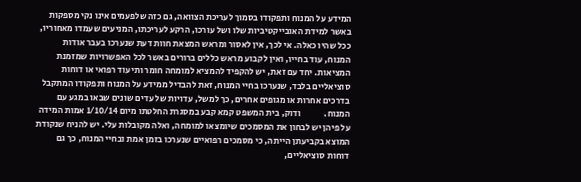המידע על המנוח ותפקודו בסמוך לעריכת הצוואה, גם כזה שלפעמים אינו נקי מספקות באשר למידת האובייקטיביות שלו ושל עורכו, הרקע לעריכתו, המניעים שעמדו מאחוריו, ככל שהיו כאלה. אי לכך, אין לאסור ומראש המצאת חוות דעת שנערכו בעבר אודות המנוח, עוד בחייו, ואין לקבוע מראש כללים ברורים באשר לכל האפשרויות שמזמנת המציאות. יחד עם זאת, יש להקפיד להמציא למומחה חומר ותיעוד רפואי או דוחות סוציאליים בלבד, שנערכו בחיי המנוח, זאת להבדיל ממידע על המנוח ותפקודו המתקבל בדרכים אחרות או מגופים אחרים, כך למשל, עדויות של עדים שונים שבאו במגע עם המנוח.             ודוק, בית המשפט קמא קבע במסגרת החלטתו מיום 1/10/14 אמות המידה על פיהן יש לבחון את המסמכים שיומצאו למומחה, ואלה מקובלות עלי. יש להניח שנקודת המוצא בקביעתן הייתה, כי מסמכים רפואיים שנערכו בזמן אמת ובחיי המנוח, כך גם דוחות סוציאליים,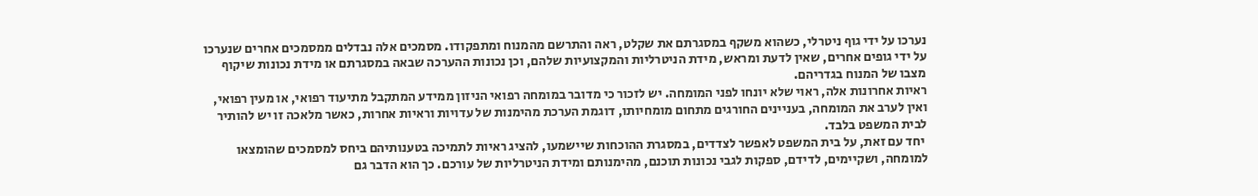נערכו על ידי גוף ניטרלי, כשהוא משקף במסגרתם את שקלט, ראה והתרשם מהמנוח ומתפקודו. מסמכים אלה נבדלים ממסמכים אחרים שנערכו על ידי גופים אחרים, שאין לדעת ומראש, מידת הניטרליות והמקצועיות שלהם, וכן נכונות ההערכה שבאה במסגרתם או מידת נכונות שיקוף מצבו של המנוח בגדריהם.
ראיות אחרונות אלה, ראוי שלא יונחו לפני המומחה. יש לזכור כי מדובר במומחה רפואי הניזון ממידע המתקבל מתיעוד רפואי, או מעין רפואי, ואין לערב את המומחה, בעניינים החורגים מתחום מומחיותו, דוגמת הערכת מהימנות של עדויות וראיות אחרות, כאשר מלאכה זו יש להותיר לבית המשפט בלבד.
 יחד עם זאת, על בית המשפט לאפשר לצדדים, במסגרת ההוכחות שיישמעו, להציג ראיות לתמיכה בטענותיהם ביחס למסמכים שהומצאו למומחה, ושקיימים, לדידם, ספקות לגבי נכונות תוכנם, מהימנותם ומידת הניטרליות של עורכם. כך הוא הדבר גם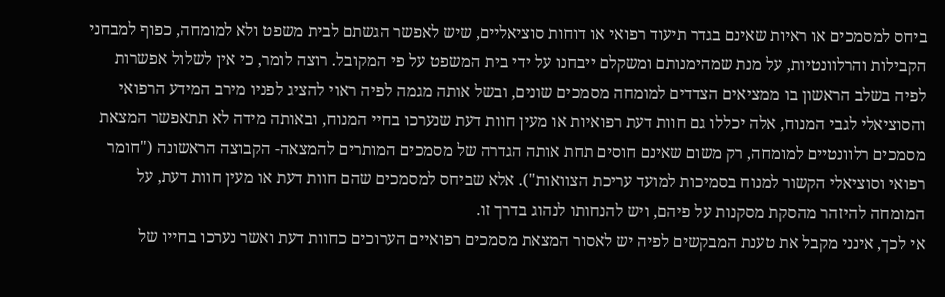ביחס למסמכים או ראיות שאינם בגדר תיעוד רפואי או דוחות סוציאליים, שיש לאפשר הגשתם לבית משפט ולא למומחה, כפוף למבחני הקבילות והרלוונטיות, על מנת שמהימנותם ומשקלם ייבחנו על ידי בית המשפט על פי המקובל. רוצה לומר, כי אין לשלול אפשרות לפיה בשלב הראשון בו ממציאים הצדדים למומחה מסמכים שונים, ובשל אותה מגמה לפיה ראוי להציג לפניו מירב המידע הרפואי והסוציאלי לגבי המנוח, אלה יכללו גם חוות דעת רפואיות או מעין חוות דעת שנערכו בחיי המנוח, ובאותה מידה לא תתאפשר המצאת מסמכים רלוונטיים למומחה, רק משום שאינם חוסים תחת אותה הגדרה של מסמכים המותרים להמצאה- הקבוצה הראשונה ("חומר רפואי וסוציאלי הקשור למנוח בסמיכות למועד עריכת הצוואות"). אלא שביחס למסמכים שהם חוות דעת או מעין חוות דעת, על המומחה להיזהר מהסקת מסקנות על פיהם, ויש להנחותו לנהוג בדרך זו.
אי לכך, אינני מקבל את טענת המבקשים לפיה יש לאסור המצאת מסמכים רפואיים הערוכים כחוות דעת ואשר נערכו בחייו של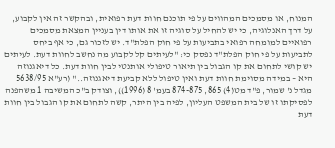המנוח, או מסמכים המהווים על פי תוכנם חוות דעת רפואית, ובהקשר זה אין לקבוע, על דרך האנלוגיה, כי יש להחיל על סוגיה זו את אותו דין בעניין המצאת מסמכים רפואיים למומחה רפואי בתביעות על פי חוק הפלת"ד. יש לזכור גם, כי אף ביחס לתביעות על פי חוק הפלת"ד נפסק כי: "לעיתים קל לקבוע מה נחשב לחוות דעת. לעיתים יש קושי לתחום את קו הגבול בין תיאור טיפולי אותנטי לבין חוות דעת. כל דיאגנוזה היא – במידה מסוימת חוות דעת ואין טיפול ללא קביעת דיאגנוזה.." (רע"א 5638/95 מגדל נ' שמור, פ"ד מט(4) 865, 874-875 בעמ' 8 (1996)), וצודק ב"כ המשיבה 1 משהפנה לפסיקתו זו של בית המשפט העליון, לפיה בין היתר, קשה לתחום את קו הגבול בין חוות דעת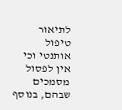לתיאור טיפול אותנטי וכי אין לפסול מסמכים שבהם, בנוסף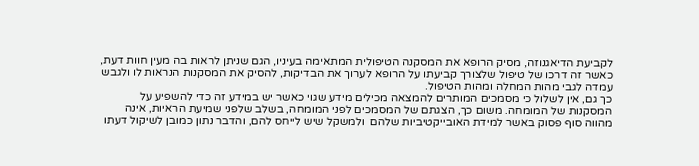לקביעת הדיאגנוזה, מסיק הרופא את המסקנה הטיפולית המתאימה בעיניו, הגם שניתן לראות בה מעין חוות דעת, כאשר זה דרכו של טיפול שלצורך קביעתו על הרופא לערוך את הבדיקות, להסיק את המסקנות הנראות לו ולגבש עמדה לגבי מהות המחלה ומהות הטיפול.
כך גם, אין לשלול כי מסמכים המותרים להמצאה מכילים מידע שגוי כאשר יש במידע זה כדי להשפיע על המסקנות של המומחה. משום כך, הצגתם של המסמכים לפני המומחה, בשלב שלפני שמיעת הראיות, אינה מהווה סוף פסוק באשר למידת האובייקטיביות שלהם  ולמשקל שיש לייחס להם, והדבר נתון כמובן לשיקול דעתו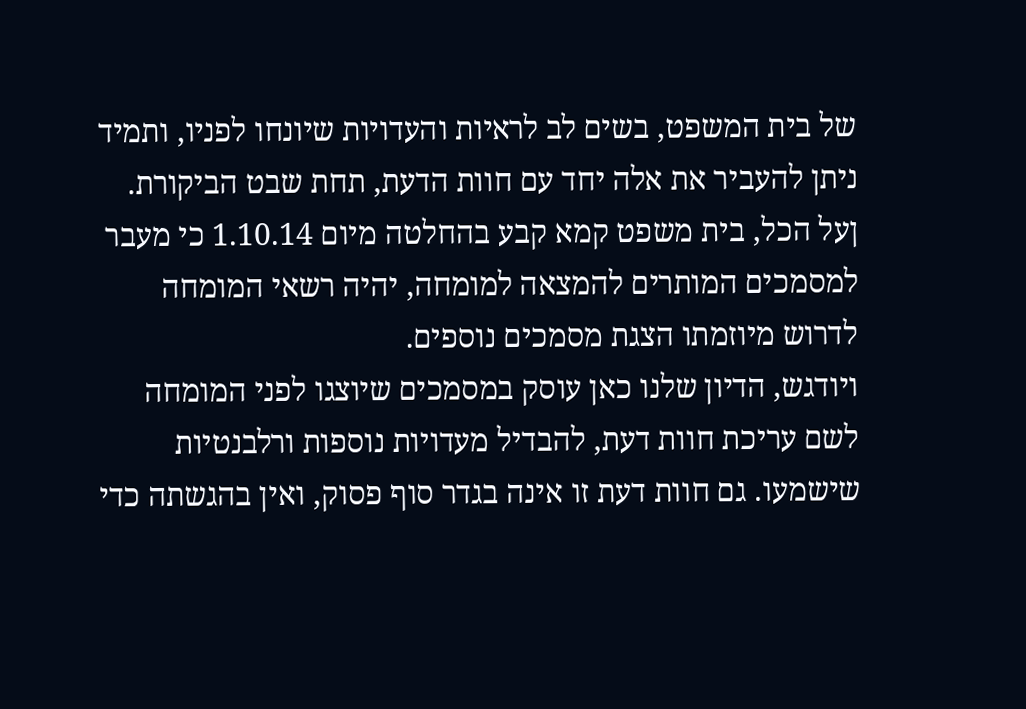של בית המשפט, בשים לב לראיות והעדויות שיונחו לפניו, ותמיד ניתן להעביר את אלה יחד עם חוות הדעת, תחת שבט הביקורת.
ןעל הכל, בית משפט קמא קבע בהחלטה מיום 1.10.14 כי מעבר למסמכים המותרים להמצאה למומחה, יהיה רשאי המומחה לדרוש מיוזמתו הצגת מסמכים נוספים.
ויודגש, הדיון שלנו כאן עוסק במסמכים שיוצגו לפני המומחה לשם עריכת חוות דעת, להבדיל מעדויות נוספות ורלבנטיות שישמעו. גם חוות דעת זו אינה בגדר סוף פסוק, ואין בהגשתה כדי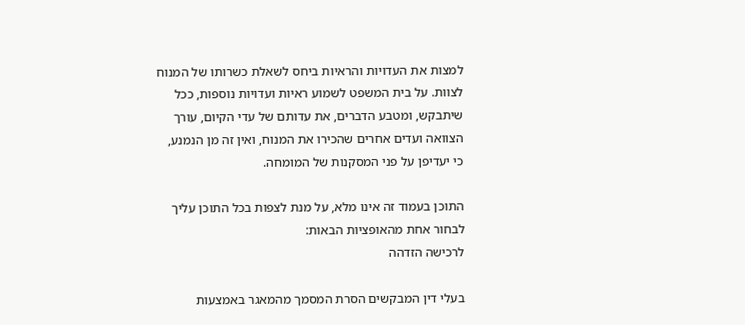למצות את העדויות והראיות ביחס לשאלת כשרותו של המנוח לצוות. על בית המשפט לשמוע ראיות ועדויות נוספות, ככל שיתבקש, ומטבע הדברים, את עדותם של עדי הקיום, עורך הצוואה ועדים אחרים שהכירו את המנוח, ואין זה מן הנמנע, כי יעדיפן על פני המסקנות של המומחה.

התוכן בעמוד זה אינו מלא, על מנת לצפות בכל התוכן עליך לבחור אחת מהאופציות הבאות:
לרכישה הזדהה

בעלי דין המבקשים הסרת המסמך מהמאגר באמצעות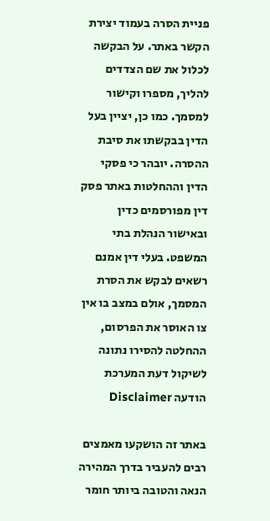פניית הסרה בעמוד יצירת הקשר באתר. על הבקשה לכלול את שם הצדדים להליך, מספרו וקישור למסמך. כמו כן, יציין בעל הדין בבקשתו את סיבת ההסרה. יובהר כי פסקי הדין וההחלטות באתר פסק דין מפורסמים כדין ובאישור הנהלת בתי המשפט. בעלי דין אמנם רשאים לבקש את הסרת המסמך, אולם במצב בו אין צו האוסר את הפרסום, ההחלטה להסירו נתונה לשיקול דעת המערכת
הודעה Disclaimer

באתר זה הושקעו מאמצים רבים להעביר בדרך המהירה הנאה והטובה ביותר חומר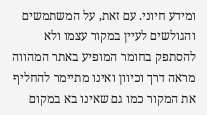ומידע חיוני. עם זאת, על המשתמשים והגולשים לעיין במקור עצמו ולא להסתפק בחומר המופיע באתר המהווה מראה דרך וכיוון ואינו מתיימר להחליף את המקור כמו גם שאינו בא במקום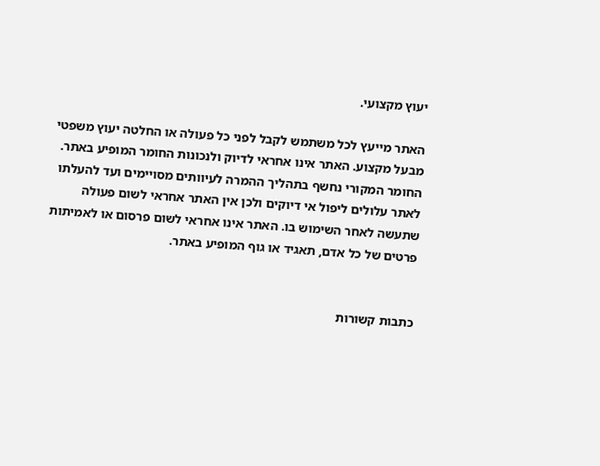יעוץ מקצועי.

האתר מייעץ לכל משתמש לקבל לפני כל פעולה או החלטה יעוץ משפטי מבעל מקצוע. האתר אינו אחראי לדיוק ולנכונות החומר המופיע באתר. החומר המקורי נחשף בתהליך ההמרה לעיוותים מסויימים ועד להעלתו לאתר עלולים ליפול אי דיוקים ולכן אין האתר אחראי לשום פעולה שתעשה לאחר השימוש בו. האתר אינו אחראי לשום פרסום או לאמיתות פרטים של כל אדם, תאגיד או גוף המופיע באתר.


כתבות קשורות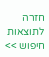חזרה לתוצאות חיפוש >>